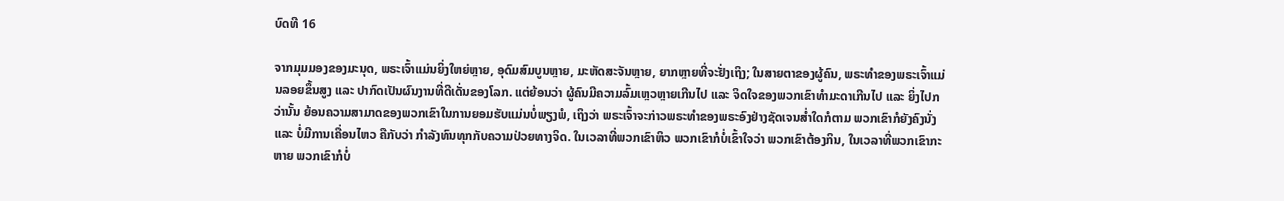ບົດທີ 16

ຈາກມຸມມອງຂອງມະນຸດ, ພຣະເຈົ້າແມ່ນຍິ່ງໃຫຍ່ຫຼາຍ, ອຸດົມສົມບູນຫຼາຍ, ມະຫັດສະຈັນຫຼາຍ, ຍາກຫຼາຍທີ່ຈະຢັ່ງເຖິງ; ໃນສາຍຕາຂອງຜູ້ຄົນ, ພຣະທໍາຂອງພຣະເຈົ້າແມ່ນລອຍຂຶ້ນສູງ ແລະ ປາກົດເປັນຜົນງານທີ່ດີເດັ່ນຂອງໂລກ. ແຕ່ຍ້ອນວ່າ ຜູ້ຄົນມີຄວາມລົ້ມເຫຼວຫຼາຍເກີນໄປ ແລະ ຈິດໃຈຂອງພວກເຂົາທໍາມະດາເກີນໄປ ແລະ ຍິ່ງໄປກວ່ານັ້ນ ຍ້ອນຄວາມສາມາດຂອງພວກເຂົາໃນການຍອມຮັບແມ່ນບໍ່ພຽງພໍ, ເຖິງວ່າ ພຣະເຈົ້າຈະກ່າວພຣະທໍາຂອງພຣະອົງຢ່າງຊັດເຈນສໍ່າໃດກໍຕາມ ພວກເຂົາກໍຍັງຄົງນັ່ງ ແລະ ບໍ່ມີການເຄື່ອນໄຫວ ຄືກັບວ່າ ກໍາລັງທົນທຸກກັບຄວາມປ່ວຍທາງຈິດ. ໃນເວລາທີ່ພວກເຂົາຫິວ ພວກເຂົາກໍບໍ່ເຂົ້າໃຈວ່າ ພວກເຂົາຕ້ອງກິນ, ໃນເວລາທີ່ພວກເຂົາກະຫາຍ ພວກເຂົາກໍບໍ່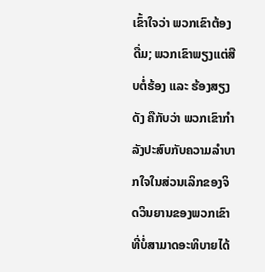ເຂົ້າໃຈວ່າ ພວກເຂົາຕ້ອງດື່ມ; ພວກເຂົາພຽງແຕ່ສືບຕໍ່ຮ້ອງ ແລະ ຮ້ອງສຽງດັງ ຄືກັບວ່າ ພວກເຂົາກຳລັງປະສົບກັບຄວາມລໍາບາກໃຈໃນສ່ວນເລິກຂອງຈິດວິນຍານຂອງພວກເຂົາທີ່ບໍ່ສາມາດອະທິບາຍໄດ້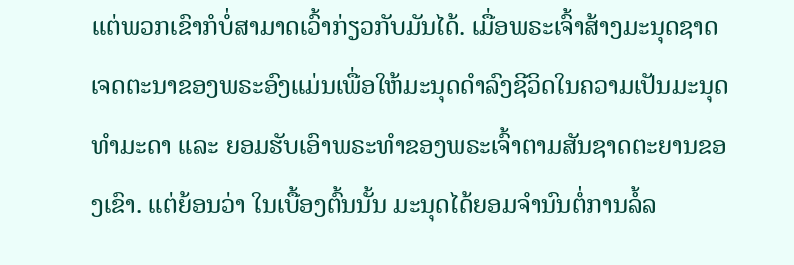ແຕ່ພວກເຂົາກໍບໍ່ສາມາດເວົ້າກ່ຽວກັບມັນໄດ້. ເມື່ອພຣະເຈົ້າສ້າງມະນຸດຊາດ ເຈດຕະນາຂອງພຣະອົງແມ່ນເພື່ອໃຫ້ມະນຸດດໍາລົງຊີວິດໃນຄວາມເປັນມະນຸດທໍາມະດາ ແລະ ຍອມຮັບເອົາພຣະທໍາຂອງພຣະເຈົ້າຕາມສັນຊາດຕະຍານຂອງເຂົາ. ແຕ່ຍ້ອນວ່າ ໃນເບື້ອງຕົ້ນນັ້ນ ມະນຸດໄດ້ຍອມຈໍານົນຕໍ່ການລໍ້ລ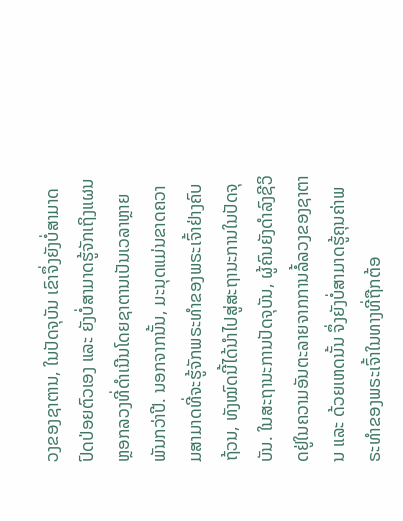ວງຂອງຊາຕານ, ໃນປັດຈຸບັນ ເຂົາຈຶ່ງຍັງບໍ່ສາມາດປົດປ່ອຍຕົວເອງ ແລະ ຍັງບໍ່ສາມາດຮູ້ຈັກເຖິງແຜນຫຼອກລວງທີ່ດໍາເນີນໂດຍຊາຕານເປັນເວລາຫຼາຍພັນກວ່າປີ. ນອກຈາກນັ້ນ, ມະນຸດແມ່ນຂາດຄວາມສາມາດທີ່ຈະຮູ້ຈັກພຣະທໍາຂອງພຣະເຈົ້າຢ່າງຄົບຖ້ວນ, ທັງໝົດນີ້ໄດ້ນໍາໄປສູ່ສະຖານະການໃນປັດຈຸບັນ. ໃນສະຖານະການປັດຈຸບັນ, ຜູ້ຄົນຍັງດໍາລົງຊີວິດຢູ່ໃນຄວາມອັນຕະລາຍຈາກການລໍ້ລວງຂອງຊາຕານ ແລະ ດ້ວຍເຫດນັ້ນ ຈຶ່ງຍັງບໍ່ສາມາດຮູ້ຄຸນຄ່າພຣະທໍາຂອງພຣະເຈົ້າໃນທາງທີ່ຖືກຕ້ອ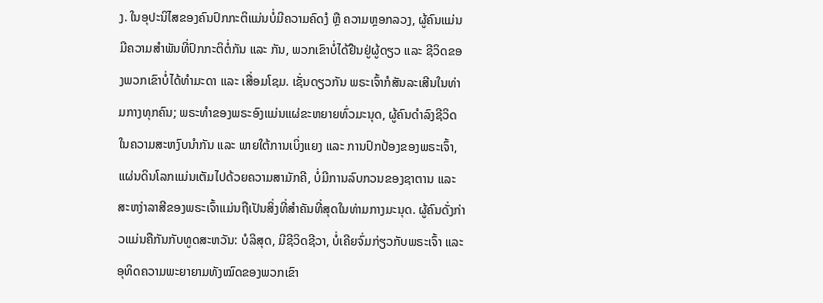ງ. ໃນອຸປະນິໄສຂອງຄົນປົກກະຕິແມ່ນບໍ່ມີຄວາມຄົດງໍ ຫຼື ຄວາມຫຼອກລວງ, ຜູ້ຄົນແມ່ນມີຄວາມສໍາພັນທີ່ປົກກະຕິຕໍ່ກັນ ແລະ ກັນ, ພວກເຂົາບໍ່ໄດ້ຢືນຢູ່ຜູ້ດຽວ ແລະ ຊີວິດຂອງພວກເຂົາບໍ່ໄດ້ທໍາມະດາ ແລະ ເສື່ອມໂຊມ. ເຊັ່ນດຽວກັນ ພຣະເຈົ້າກໍສັນລະເສີນໃນທ່າມກາງທຸກຄົນ; ພຣະທໍາຂອງພຣະອົງແມ່ນແຜ່ຂະຫຍາຍທົ່ວມະນຸດ, ຜູ້ຄົນດໍາລົງຊີວິດໃນຄວາມສະຫງົບນໍາກັນ ແລະ ພາຍໃຕ້ການເບິ່ງແຍງ ແລະ ການປົກປ້ອງຂອງພຣະເຈົ້າ, ແຜ່ນດິນໂລກແມ່ນເຕັມໄປດ້ວຍຄວາມສາມັກຄີ, ບໍ່ມີການລົບກວນຂອງຊາຕານ ແລະ ສະຫງ່າລາສີຂອງພຣະເຈົ້າແມ່ນຖືເປັນສິ່ງທີ່ສໍາຄັນທີ່ສຸດໃນທ່າມກາງມະນຸດ. ຜູ້ຄົນດັ່ງກ່າວແມ່ນຄືກັນກັບທູດສະຫວັນ: ບໍລິສຸດ, ມີຊີວິດຊີວາ, ບໍ່ເຄີຍຈົ່ມກ່ຽວກັບພຣະເຈົ້າ ແລະ ອຸທິດຄວາມພະຍາຍາມທັງໝົດຂອງພວກເຂົາ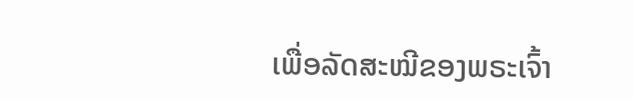ເພື່ອລັດສະໝີຂອງພຣະເຈົ້າ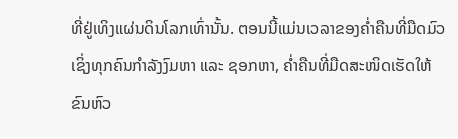ທີ່ຢູ່ເທິງແຜ່ນດິນໂລກເທົ່ານັ້ນ. ຕອນນີ້ແມ່ນເວລາຂອງຄໍ່າຄືນທີ່ມືດມົວ ເຊິ່ງທຸກຄົນກໍາລັງງົມຫາ ແລະ ຊອກຫາ, ຄໍ່າຄືນທີ່ມືດສະໜິດເຮັດໃຫ້ຂົນຫົວ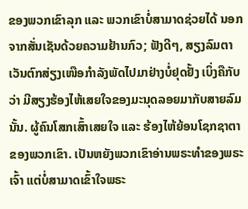ຂອງພວກເຂົາລຸກ ແລະ ພວກເຂົາບໍ່ສາມາດຊ່ວຍໄດ້ ນອກຈາກສັ່ນເຊັນດ້ວຍຄວາມຢ້ານກົວ; ຟັງດີໆ, ສຽງລົມຕາເວັນຕົກສ່ຽງເໜືອກຳລັງພັດໄປມາຢ່າງບໍ່ຢຸດຢັ້ງ ເບິ່ງຄືກັບວ່າ ມີສຽງຮ້ອງໄຫ້ເສຍໃຈຂອງມະນຸດລອຍມາກັບສາຍລົມນັ້ນ. ຜູ້ຄົນໂສກເສົ້າເສຍໃຈ ແລະ ຮ້ອງໄຫ້ຍ້ອນໂຊກຊາຕາຂອງພວກເຂົາ. ເປັນຫຍັງພວກເຂົາອ່ານພຣະທໍາຂອງພຣະເຈົ້າ ແຕ່ບໍ່ສາມາດເຂົ້າໃຈພຣະ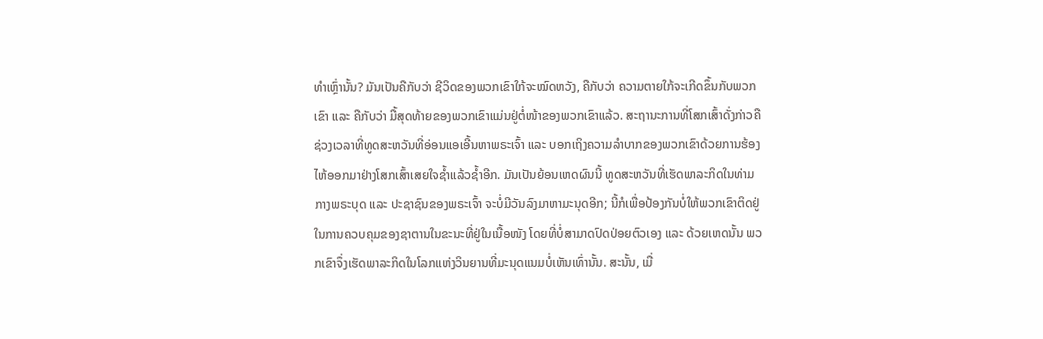ທໍາເຫຼົ່ານັ້ນ? ມັນເປັນຄືກັບວ່າ ຊີວິດຂອງພວກເຂົາໃກ້ຈະໝົດຫວັງ, ຄືກັບວ່າ ຄວາມຕາຍໃກ້ຈະເກີດຂຶ້ນກັບພວກເຂົາ ແລະ ຄືກັບວ່າ ມື້ສຸດທ້າຍຂອງພວກເຂົາແມ່ນຢູ່ຕໍ່ໜ້າຂອງພວກເຂົາແລ້ວ. ສະຖານະການທີ່ໂສກເສົ້າດັ່ງກ່າວຄືຊ່ວງເວລາທີ່ທູດສະຫວັນທີ່ອ່ອນແອເອີ້ນຫາພຣະເຈົ້າ ແລະ ບອກເຖິງຄວາມລໍາບາກຂອງພວກເຂົາດ້ວຍການຮ້ອງໄຫ້ອອກມາຢ່າງໂສກເສົ້າເສຍໃຈຊໍ້າແລ້ວຊໍ້າອີກ. ມັນເປັນຍ້ອນເຫດຜົນນີ້ ທູດສະຫວັນທີ່ເຮັດພາລະກິດໃນທ່າມກາງພຣະບຸດ ແລະ ປະຊາຊົນຂອງພຣະເຈົ້າ ຈະບໍ່ມີວັນລົງມາຫາມະນຸດອີກ; ນີ້ກໍເພື່ອປ້ອງກັນບໍ່ໃຫ້ພວກເຂົາຕິດຢູ່ໃນການຄວບຄຸມຂອງຊາຕານໃນຂະນະທີ່ຢູ່ໃນເນື້ອໜັງ ໂດຍທີ່ບໍ່ສາມາດປົດປ່ອຍຕົວເອງ ແລະ ດ້ວຍເຫດນັ້ນ ພວກເຂົາຈຶ່ງເຮັດພາລະກິດໃນໂລກແຫ່ງວິນຍານທີ່ມະນຸດແນມບໍ່ເຫັນເທົ່ານັ້ນ. ສະນັ້ນ, ເມື່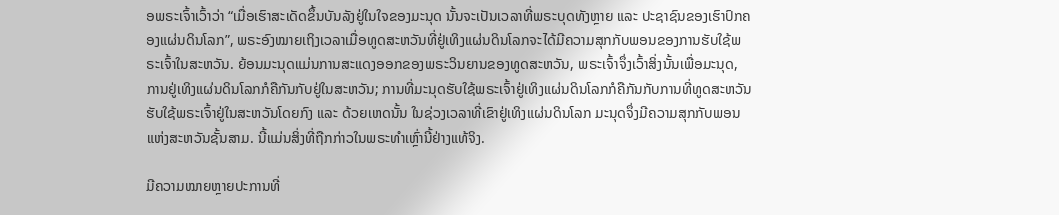ອພຣະເຈົ້າເວົ້າວ່າ “ເມື່ອເຮົາສະເດັດຂຶ້ນບັນລັງຢູ່ໃນໃຈຂອງມະນຸດ ນັ້ນຈະເປັນເວລາທີ່ພຣະບຸດທັງຫຼາຍ ແລະ ປະຊາຊົນຂອງເຮົາປົກຄອງແຜ່ນດິນໂລກ”, ພຣະອົງໝາຍເຖິງເວລາເມື່ອທູດສະຫວັນທີ່ຢູ່ເທິງແຜ່ນດິນໂລກຈະໄດ້ມີຄວາມສຸກກັບພອນຂອງການຮັບໃຊ້ພຣະເຈົ້າໃນສະຫວັນ. ຍ້ອນມະນຸດແມ່ນການສະແດງອອກຂອງພຣະວິນຍານຂອງທູດສະຫວັນ, ພຣະເຈົ້າຈຶ່ງເວົ້າສິ່ງນັ້ນເພື່ອມະນຸດ, ການຢູ່ເທິງແຜ່ນດິນໂລກກໍຄືກັນກັບຢູ່ໃນສະຫວັນ; ການທີ່ມະນຸດຮັບໃຊ້ພຣະເຈົ້າຢູ່ເທິງແຜ່ນດິນໂລກກໍຄືກັນກັບການທີ່ທູດສະຫວັນຮັບໃຊ້ພຣະເຈົ້າຢູ່ໃນສະຫວັນໂດຍກົງ ແລະ ດ້ວຍເຫດນັ້ນ ໃນຊ່ວງເວລາທີ່ເຂົາຢູ່ເທິງແຜ່ນດິນໂລກ ມະນຸດຈຶ່ງມີຄວາມສຸກກັບພອນແຫ່ງສະຫວັນຊັ້ນສາມ. ນີ້ແມ່ນສິ່ງທີ່ຖືກກ່າວໃນພຣະທໍາເຫຼົ່ານີ້ຢ່າງແທ້ຈິງ.

ມີຄວາມໝາຍຫຼາຍປະການທີ່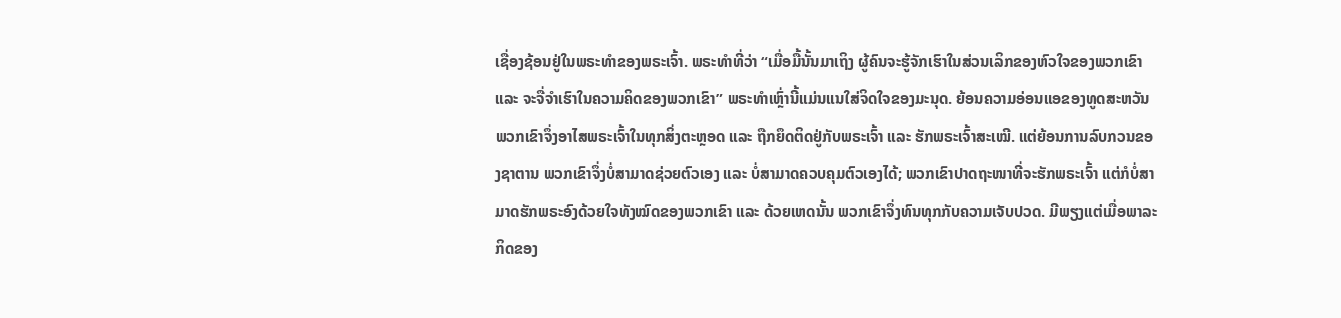ເຊື່ອງຊ້ອນຢູ່ໃນພຣະທໍາຂອງພຣະເຈົ້າ. ພຣະທໍາທີ່ວ່າ “ເມື່ອມື້ນັ້ນມາເຖິງ ຜູ້ຄົນຈະຮູ້ຈັກເຮົາໃນສ່ວນເລິກຂອງຫົວໃຈຂອງພວກເຂົາ ແລະ ຈະຈື່ຈໍາເຮົາໃນຄວາມຄິດຂອງພວກເຂົາ” ພຣະທຳເຫຼົ່ານີ້ແມ່ນແນໃສ່ຈິດໃຈຂອງມະນຸດ. ຍ້ອນຄວາມອ່ອນແອຂອງທູດສະຫວັນ ພວກເຂົາຈຶ່ງອາໄສພຣະເຈົ້າໃນທຸກສິ່ງຕະຫຼອດ ແລະ ຖືກຍຶດຕິດຢູ່ກັບພຣະເຈົ້າ ແລະ ຮັກພຣະເຈົ້າສະເໝີ. ແຕ່ຍ້ອນການລົບກວນຂອງຊາຕານ ພວກເຂົາຈຶ່ງບໍ່ສາມາດຊ່ວຍຕົວເອງ ແລະ ບໍ່ສາມາດຄວບຄຸມຕົວເອງໄດ້; ພວກເຂົາປາດຖະໜາທີ່ຈະຮັກພຣະເຈົ້າ ແຕ່ກໍບໍ່ສາມາດຮັກພຣະອົງດ້ວຍໃຈທັງໝົດຂອງພວກເຂົາ ແລະ ດ້ວຍເຫດນັ້ນ ພວກເຂົາຈຶ່ງທົນທຸກກັບຄວາມເຈັບປວດ. ມີພຽງແຕ່ເມື່ອພາລະກິດຂອງ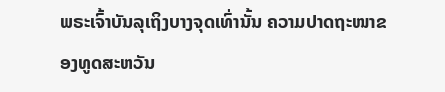ພຣະເຈົ້າບັນລຸເຖິງບາງຈຸດເທົ່ານັ້ນ ຄວາມປາດຖະໜາຂອງທູດສະຫວັນ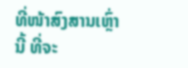ທີ່ໜ້າສົງສານເຫຼົ່ານີ້ ທີ່ຈະ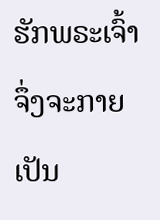ຮັກພຣະເຈົ້າຈຶ່ງຈະກາຍເປັນ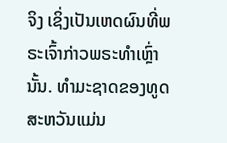ຈິງ ເຊິ່ງເປັນເຫດຜົນທີ່ພຣະເຈົ້າກ່າວພຣະທໍາເຫຼົ່ານັ້ນ. ທໍາມະຊາດຂອງທູດສະຫວັນແມ່ນ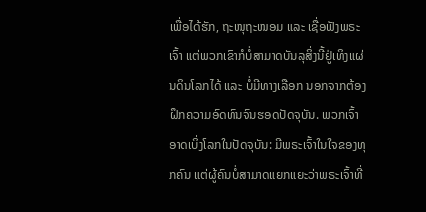ເພື່ອໄດ້ຮັກ, ຖະໜຸຖະໜອມ ແລະ ເຊື່ອຟັງພຣະເຈົ້າ ແຕ່ພວກເຂົາກໍບໍ່ສາມາດບັນລຸສິ່ງນີ້ຢູ່ເທິງແຜ່ນດິນໂລກໄດ້ ແລະ ບໍ່ມີທາງເລືອກ ນອກຈາກຕ້ອງຝຶກຄວາມອົດທົນຈົນຮອດປັດຈຸບັນ. ພວກເຈົ້າອາດເບິ່ງໂລກໃນປັດຈຸບັນ: ມີພຣະເຈົ້າໃນໃຈຂອງທຸກຄົນ ແຕ່ຜູ້ຄົນບໍ່ສາມາດແຍກແຍະວ່າພຣະເຈົ້າທີ່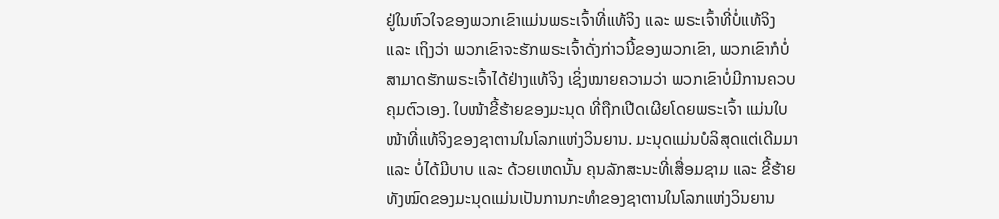ຢູ່ໃນຫົວໃຈຂອງພວກເຂົາແມ່ນພຣະເຈົ້າທີ່ແທ້ຈິງ ແລະ ພຣະເຈົ້າທີ່ບໍ່ແທ້ຈິງ ແລະ ເຖິງວ່າ ພວກເຂົາຈະຮັກພຣະເຈົ້າດັ່ງກ່າວນີ້ຂອງພວກເຂົາ, ພວກເຂົາກໍບໍ່ສາມາດຮັກພຣະເຈົ້າໄດ້ຢ່າງແທ້ຈິງ ເຊິ່ງໝາຍຄວາມວ່າ ພວກເຂົາບໍ່ມີການຄວບຄຸມຕົວເອງ. ໃບໜ້າຂີ້ຮ້າຍຂອງມະນຸດ ທີ່ຖືກເປີດເຜີຍໂດຍພຣະເຈົ້າ ແມ່ນໃບໜ້າທີ່ແທ້ຈິງຂອງຊາຕານໃນໂລກແຫ່ງວິນຍານ. ມະນຸດແມ່ນບໍລິສຸດແຕ່ເດີມມາ ແລະ ບໍ່ໄດ້ມີບາບ ແລະ ດ້ວຍເຫດນັ້ນ ຄຸນລັກສະນະທີ່ເສື່ອມຊາມ ແລະ ຂີ້ຮ້າຍທັງໝົດຂອງມະນຸດແມ່ນເປັນການກະທໍາຂອງຊາຕານໃນໂລກແຫ່ງວິນຍານ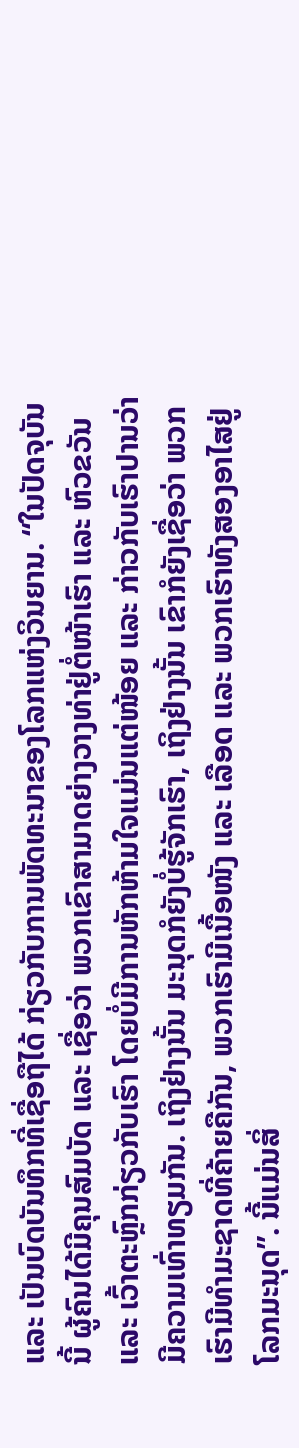ແລະ ເປັນບົດບັນທຶກທີ່ເຊື່ອຖືໄດ້ ກ່ຽວກັບການພັດທະນາຂອງໂລກແຫ່ງວິນຍານ. “ໃນປັດຈຸບັນນີ້ ຜູ້ຄົນໄດ້ມີຄຸນສົມບັດ ແລະ ເຊື່ອວ່າ ພວກເຂົາສາມາດຍ່າງວາງທ່າຢູ່ຕໍ່ໜ້າເຮົາ ແລະ ຫົວຂວັນ ແລະ ເວົ້າຕະຫຼົກກ່ຽວກັບເຮົາ ໂດຍບໍ່ມີການຫັກຫ້າມໃຈແມ່ນແຕ່ໜ້ອຍ ແລະ ກ່າວກັບເຮົາປານວ່າ ມີຄວາມເທົ່າທຽມກັນ. ເຖິງຢ່າງນັ້ນ ມະນຸດກໍຍັງບໍ່ຮູ້ຈັກເຮົາ, ເຖິງຢ່າງນັ້ນ ເຂົາກໍຍັງເຊື່ອວ່າ ພວກເຮົາມີທໍາມະຊາດທີ່ຄ້າຍຄືກັນ, ພວກເຮົາມີເນື້ອໜັງ ແລະ ເລືອດ ແລະ ພວກເຮົາທັງສອງອາໄສຢູ່ໂລກມະນຸດ”. ນີ້ແມ່ນສິ່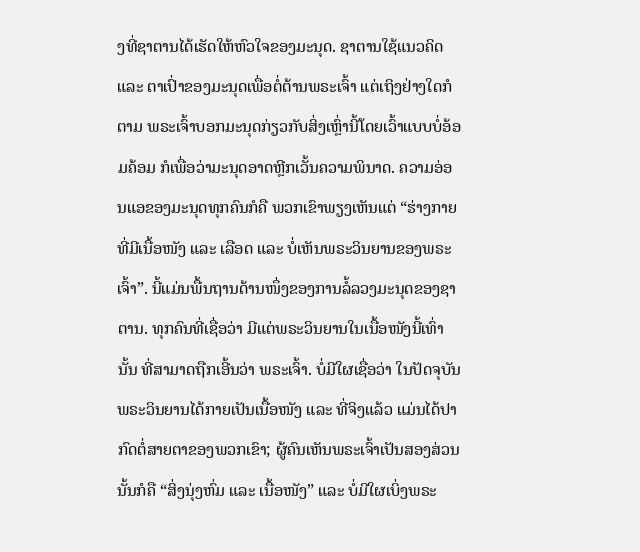ງທີ່ຊາຕານໄດ້ເຮັດໃຫ້ຫົວໃຈຂອງມະນຸດ. ຊາຕານໃຊ້ແນວຄິດ ແລະ ຕາເປົ່າຂອງມະນຸດເພື່ອຕໍ່ຕ້ານພຣະເຈົ້າ ແຕ່ເຖິງຢ່າງໃດກໍຕາມ ພຣະເຈົ້າບອກມະນຸດກ່ຽວກັບສິ່ງເຫຼົ່ານີ້ໂດຍເວົ້າແບບບໍ່ອ້ອມຄ້ອມ ກໍເພື່ອວ່າມະນຸດອາດຫຼີກເວັ້ນຄວາມພິນາດ. ຄວາມອ່ອນແອຂອງມະນຸດທຸກຄົນກໍຄື ພວກເຂົາພຽງເຫັນແຕ່ “ຮ່າງກາຍທີ່ມີເນື້ອໜັງ ແລະ ເລືອດ ແລະ ບໍ່ເຫັນພຣະວິນຍານຂອງພຣະເຈົ້າ”. ນີ້ແມ່ນພື້ນຖານດ້ານໜຶ່ງຂອງການລໍ້ລວງມະນຸດຂອງຊາຕານ. ທຸກຄົນທີ່ເຊື່ອວ່າ ມີແຕ່ພຣະວິນຍານໃນເນື້ອໜັງນີ້ເທົ່ານັ້ນ ທີ່ສາມາດຖືກເອີ້ນວ່າ ພຣະເຈົ້າ. ບໍ່ມີໃຜເຊື່ອວ່າ ໃນປັດຈຸບັນ ພຣະວິນຍານໄດ້ກາຍເປັນເນື້ອໜັງ ແລະ ທີ່ຈິງແລ້ວ ແມ່ນໄດ້ປາກົດຕໍ່ສາຍຕາຂອງພວກເຂົາ; ຜູ້ຄົນເຫັນພຣະເຈົ້າເປັນສອງສ່ວນ ນັ້ນກໍຄື “ສິ່ງນຸ່ງຫົ່ມ ແລະ ເນື້ອໜັງ” ແລະ ບໍ່ມີໃຜເບິ່ງພຣະ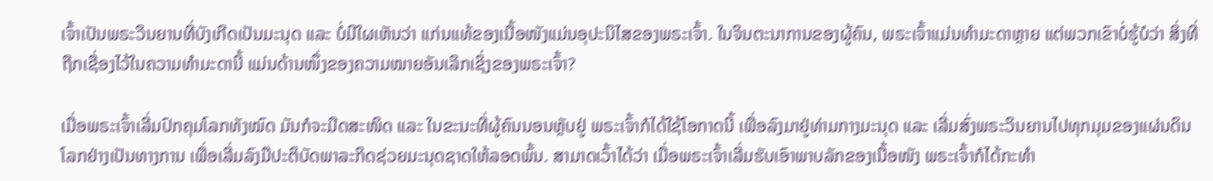ເຈົ້າເປັນພຣະວິນຍານທີ່ບັງເກີດເປັນມະນຸດ ແລະ ບໍ່ມີໃຜເຫັນວ່າ ແກ່ນແທ້ຂອງເນື້ອໜັງແມ່ນອຸປະນິໄສຂອງພຣະເຈົ້າ. ໃນຈິນຕະນາການຂອງຜູ້ຄົນ, ພຣະເຈົ້າແມ່ນທໍາມະດາຫຼາຍ ແຕ່ພວກເຂົາບໍ່ຮູ້ບໍວ່າ ສິ່ງທີ່ຖືກເຊື່ອງໄວ້ໃນຄວາມທໍາມະດານີ້ ແມ່ນດ້ານໜຶ່ງຂອງຄວາມໝາຍອັນເລິກເຊິ່ງຂອງພຣະເຈົ້າ?

ເມື່ອພຣະເຈົ້າເລີ່ມປົກຄຸມໂລກທັງໝົດ ມັນກໍຈະມືດສະໜິດ ແລະ ໃນຂະນະທີ່ຜູ້ຄົນນອນຫຼັບຢູ່ ພຣະເຈົ້າກໍໄດ້ໃຊ້ໂອກາດນີ້ ເພື່ອລົງມາຢູ່ທ່າມກາງມະນຸດ ແລະ ເລີ່ມສົ່ງພຣະວິນຍານໄປທຸກມຸມຂອງແຜ່ນດິນໂລກຢ່າງເປັນທາງການ ເພື່ອເລີ່ມລົງມືປະຕິບັດພາລະກິດຊ່ວຍມະນຸດຊາດໃຫ້ລອດພົ້ນ. ສາມາດເວົ້າໄດ້ວ່າ ເມື່ອພຣະເຈົ້າເລີ່ມຮັບເອົາພາບລັກຂອງເນື້ອໜັງ ພຣະເຈົ້າກໍໄດ້ກະທໍາ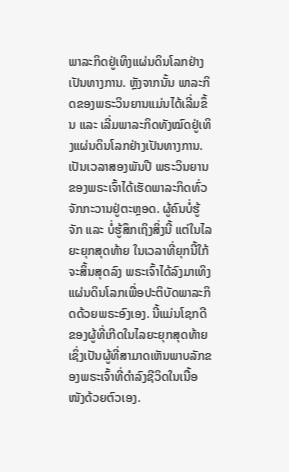ພາລະກິດຢູ່ເທິງແຜ່ນດິນໂລກຢ່າງເປັນທາງການ. ຫຼັງຈາກນັ້ນ ພາລະກິດຂອງພຣະວິນຍານແມ່ນໄດ້ເລີ່ມຂຶ້ນ ແລະ ເລີ່ມພາລະກິດທັງໝົດຢູ່ເທິງແຜ່ນດິນໂລກຢ່າງເປັນທາງການ. ເປັນເວລາສອງພັນປີ ພຣະວິນຍານຂອງພຣະເຈົ້າໄດ້ເຮັດພາລະກິດທົ່ວຈັກກະວານຢູ່ຕະຫຼອດ. ຜູ້ຄົນບໍ່ຮູ້ຈັກ ແລະ ບໍ່ຮູ້ສຶກເຖິງສິ່ງນີ້ ແຕ່ໃນໄລຍະຍຸກສຸດທ້າຍ ໃນເວລາທີ່ຍຸກນີ້ໃກ້ຈະສິ້ນສຸດລົງ ພຣະເຈົ້າໄດ້ລົງມາເທິງແຜ່ນດິນໂລກເພື່ອປະຕິບັດພາລະກິດດ້ວຍພຣະອົງເອງ. ນີ້ແມ່ນໂຊກດີຂອງຜູ້ທີ່ເກີດໃນໄລຍະຍຸກສຸດທ້າຍ ເຊິ່ງເປັນຜູ້ທີ່ສາມາດເຫັນພາບລັກຂອງພຣະເຈົ້າທີ່ດໍາລົງຊີວິດໃນເນື້ອໜັງດ້ວຍຕົວເອງ.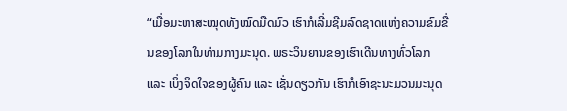“ເມື່ອມະຫາສະໝຸດທັງໝົດມືດມົວ ເຮົາກໍເລີ່ມຊີມລົດຊາດແຫ່ງຄວາມຂົມຂື່ນຂອງໂລກໃນທ່າມກາງມະນຸດ. ພຣະວິນຍານຂອງເຮົາເດີນທາງທົ່ວໂລກ ແລະ ເບິ່ງຈິດໃຈຂອງຜູ້ຄົນ ແລະ ເຊັ່ນດຽວກັນ ເຮົາກໍເອົາຊະນະມວນມະນຸດ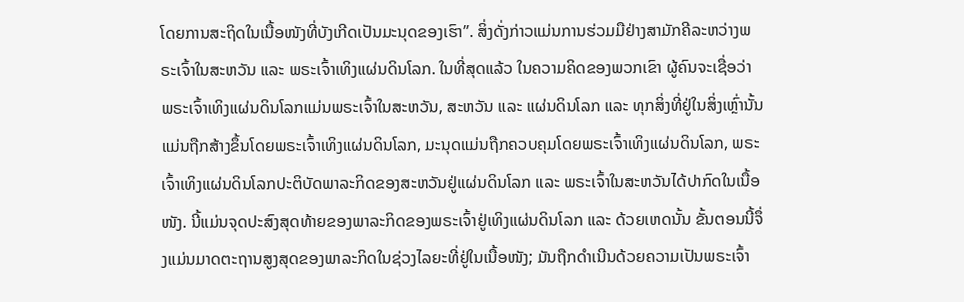ໂດຍການສະຖິດໃນເນື້ອໜັງທີ່ບັງເກີດເປັນມະນຸດຂອງເຮົາ”. ສິ່ງດັ່ງກ່າວແມ່ນການຮ່ວມມືຢ່າງສາມັກຄີລະຫວ່າງພຣະເຈົ້າໃນສະຫວັນ ແລະ ພຣະເຈົ້າເທິງແຜ່ນດິນໂລກ. ໃນທີ່ສຸດແລ້ວ ໃນຄວາມຄິດຂອງພວກເຂົາ ຜູ້ຄົນຈະເຊື່ອວ່າ ພຣະເຈົ້າເທິງແຜ່ນດິນໂລກແມ່ນພຣະເຈົ້າໃນສະຫວັນ, ສະຫວັນ ແລະ ແຜ່ນດິນໂລກ ແລະ ທຸກສິ່ງທີ່ຢູ່ໃນສິ່ງເຫຼົ່ານັ້ນແມ່ນຖືກສ້າງຂຶ້ນໂດຍພຣະເຈົ້າເທິງແຜ່ນດິນໂລກ, ມະນຸດແມ່ນຖືກຄວບຄຸມໂດຍພຣະເຈົ້າເທິງແຜ່ນດິນໂລກ, ພຣະເຈົ້າເທິງແຜ່ນດິນໂລກປະຕິບັດພາລະກິດຂອງສະຫວັນຢູ່ແຜ່ນດິນໂລກ ແລະ ພຣະເຈົ້າໃນສະຫວັນໄດ້ປາກົດໃນເນື້ອໜັງ. ນີ້ແມ່ນຈຸດປະສົງສຸດທ້າຍຂອງພາລະກິດຂອງພຣະເຈົ້າຢູ່ເທິງແຜ່ນດິນໂລກ ແລະ ດ້ວຍເຫດນັ້ນ ຂັ້ນຕອນນີ້ຈຶ່ງແມ່ນມາດຕະຖານສູງສຸດຂອງພາລະກິດໃນຊ່ວງໄລຍະທີ່ຢູ່ໃນເນື້ອໜັງ; ມັນຖືກດໍາເນີນດ້ວຍຄວາມເປັນພຣະເຈົ້າ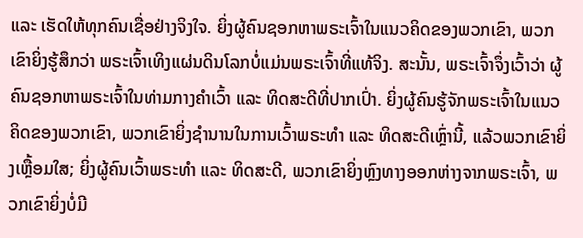ແລະ ເຮັດໃຫ້ທຸກຄົນເຊື່ອຢ່າງຈິງໃຈ. ຍິ່ງຜູ້ຄົນຊອກຫາພຣະເຈົ້າໃນແນວຄິດຂອງພວກເຂົາ, ພວກເຂົາຍິ່ງຮູ້ສຶກວ່າ ພຣະເຈົ້າເທິງແຜ່ນດິນໂລກບໍ່ແມ່ນພຣະເຈົ້າທີ່ແທ້ຈິງ. ສະນັ້ນ, ພຣະເຈົ້າຈຶ່ງເວົ້າວ່າ ຜູ້ຄົນຊອກຫາພຣະເຈົ້າໃນທ່າມກາງຄໍາເວົ້າ ແລະ ທິດສະດີທີ່ປາກເປົ່າ. ຍິ່ງຜູ້ຄົນຮູ້ຈັກພຣະເຈົ້າໃນແນວຄິດຂອງພວກເຂົາ, ພວກເຂົາຍິ່ງຊໍານານໃນການເວົ້າພຣະທໍາ ແລະ ທິດສະດີເຫຼົ່ານີ້, ແລ້ວພວກເຂົາຍິ່ງເຫຼື້ອມໃສ; ຍິ່ງຜູ້ຄົນເວົ້າພຣະທໍາ ແລະ ທິດສະດີ, ພວກເຂົາຍິ່ງຫຼົງທາງອອກຫ່າງຈາກພຣະເຈົ້າ, ພວກເຂົາຍິ່ງບໍ່ມີ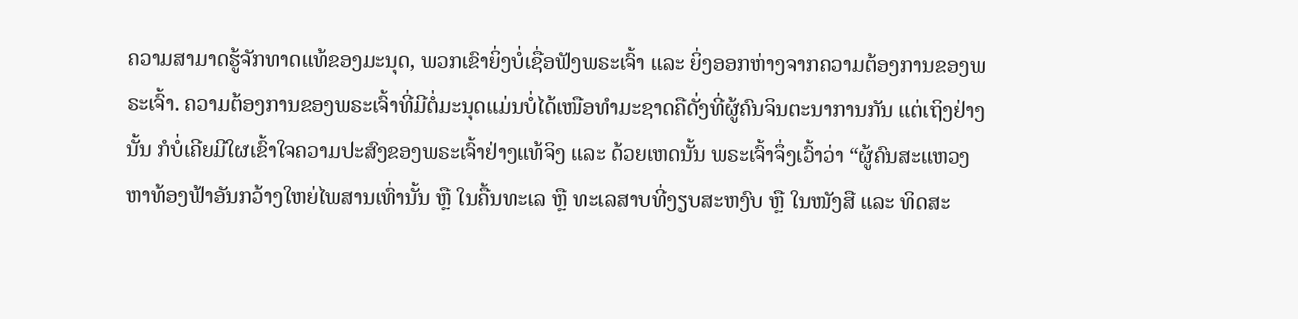ຄວາມສາມາດຮູ້ຈັກທາດແທ້ຂອງມະນຸດ, ພວກເຂົາຍິ່ງບໍ່ເຊື່ອຟັງພຣະເຈົ້າ ແລະ ຍິ່ງອອກຫ່າງຈາກຄວາມຕ້ອງການຂອງພຣະເຈົ້າ. ຄວາມຕ້ອງການຂອງພຣະເຈົ້າທີ່ມີຕໍ່ມະນຸດແມ່ນບໍ່ໄດ້ເໜືອທໍາມະຊາດຄືດັ່ງທີ່ຜູ້ຄົນຈິນຕະນາການກັນ ແຕ່ເຖິງຢ່າງນັ້ນ ກໍບໍ່ເຄີຍມີໃຜເຂົ້າໃຈຄວາມປະສົງຂອງພຣະເຈົ້າຢ່າງແທ້ຈິງ ແລະ ດ້ວຍເຫດນັ້ນ ພຣະເຈົ້າຈຶ່ງເວົ້າວ່າ “ຜູ້ຄົນສະແຫວງຫາທ້ອງຟ້າອັນກວ້າງໃຫຍ່ໄພສານເທົ່ານັ້ນ ຫຼື ໃນຄື້ນທະເລ ຫຼື ທະເລສາບທີ່ງຽບສະຫງົບ ຫຼື ໃນໜັງສື ແລະ ທິດສະ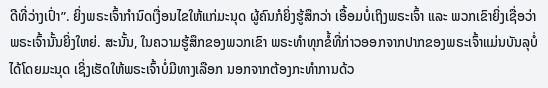ດີທີ່ວ່າງເປົ່າ”. ຍິ່ງພຣະເຈົ້າກໍານົດເງື່ອນໄຂໃຫ້ແກ່ມະນຸດ ຜູ້ຄົນກໍຍິ່ງຮູ້ສຶກວ່າ ເອື້ອມບໍ່ເຖິງພຣະເຈົ້າ ແລະ ພວກເຂົາຍິ່ງເຊື່ອວ່າ ພຣະເຈົ້ານັ້ນຍິ່ງໃຫຍ່. ສະນັ້ນ, ໃນຄວາມຮູ້ສຶກຂອງພວກເຂົາ ພຣະທໍາທຸກຂໍ້ທີ່ກ່າວອອກຈາກປາກຂອງພຣະເຈົ້າແມ່ນບັນລຸບໍ່ໄດ້ໂດຍມະນຸດ ເຊິ່ງເຮັດໃຫ້ພຣະເຈົ້າບໍ່ມີທາງເລືອກ ນອກຈາກຕ້ອງກະທໍາການດ້ວ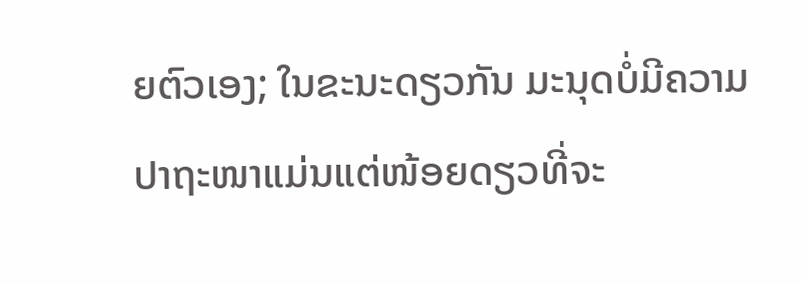ຍຕົວເອງ; ໃນຂະນະດຽວກັນ ມະນຸດບໍ່ມີຄວາມປາຖະໜາແມ່ນແຕ່ໜ້ອຍດຽວທີ່ຈະ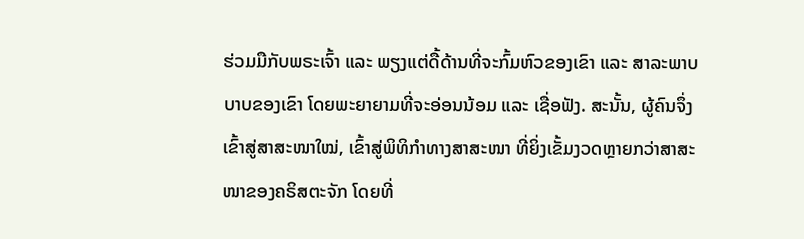ຮ່ວມມືກັບພຣະເຈົ້າ ແລະ ພຽງແຕ່ດື້ດ້ານທີ່ຈະກົ້ມຫົວຂອງເຂົາ ແລະ ສາລະພາບບາບຂອງເຂົາ ໂດຍພະຍາຍາມທີ່ຈະອ່ອນນ້ອມ ແລະ ເຊື່ອຟັງ. ສະນັ້ນ, ຜູ້ຄົນຈຶ່ງເຂົ້າສູ່ສາສະໜາໃໝ່, ເຂົ້າສູ່ພິທິກໍາທາງສາສະໜາ ທີ່ຍິ່ງເຂັ້ມງວດຫຼາຍກວ່າສາສະໜາຂອງຄຣິສຕະຈັກ ໂດຍທີ່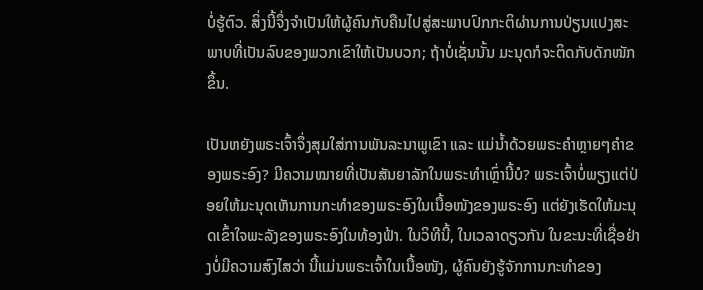ບໍ່ຮູ້ຕົວ. ສິ່ງນີ້ຈຶ່ງຈໍາເປັນໃຫ້ຜູ້ຄົນກັບຄືນໄປສູ່ສະພາບປົກກະຕິຜ່ານການປ່ຽນແປງສະພາບທີ່ເປັນລົບຂອງພວກເຂົາໃຫ້ເປັນບວກ; ຖ້າບໍ່ເຊັ່ນນັ້ນ ມະນຸດກໍຈະຕິດກັບດັກໜັກຂຶ້ນ.

ເປັນຫຍັງພຣະເຈົ້າຈຶ່ງສຸມໃສ່ການພັນລະນາພູເຂົາ ແລະ ແມ່ນໍ້າດ້ວຍພຣະຄຳຫຼາຍໆຄຳຂອງພຣະອົງ? ມີຄວາມໝາຍທີ່ເປັນສັນຍາລັກໃນພຣະທໍາເຫຼົ່ານີ້ບໍ? ພຣະເຈົ້າບໍ່ພຽງແຕ່ປ່ອຍໃຫ້ມະນຸດເຫັນການກະທໍາຂອງພຣະອົງໃນເນື້ອໜັງຂອງພຣະອົງ ແຕ່ຍັງເຮັດໃຫ້ມະນຸດເຂົ້າໃຈພະລັງຂອງພຣະອົງໃນທ້ອງຟ້າ. ໃນວິທີນີ້, ໃນເວລາດຽວກັນ ໃນຂະນະທີ່ເຊື່ອຢ່າງບໍ່ມີຄວາມສົງໄສວ່າ ນີ້ແມ່ນພຣະເຈົ້າໃນເນື້ອໜັງ, ຜູ້ຄົນຍັງຮູ້ຈັກການກະທໍາຂອງ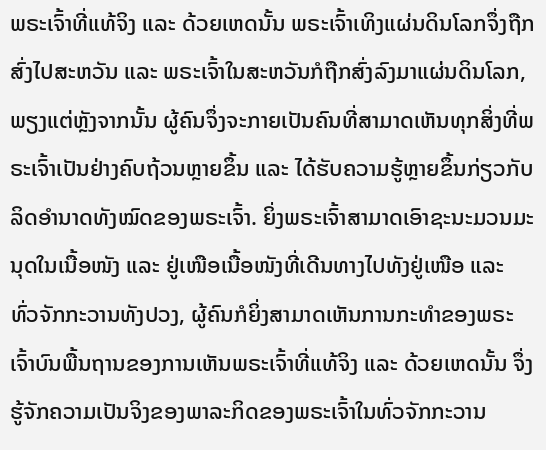ພຣະເຈົ້າທີ່ແທ້ຈິງ ແລະ ດ້ວຍເຫດນັ້ນ ພຣະເຈົ້າເທິງແຜ່ນດິນໂລກຈຶ່ງຖືກສົ່ງໄປສະຫວັນ ແລະ ພຣະເຈົ້າໃນສະຫວັນກໍຖືກສົ່ງລົງມາແຜ່ນດິນໂລກ, ພຽງແຕ່ຫຼັງຈາກນັ້ນ ຜູ້ຄົນຈຶ່ງຈະກາຍເປັນຄົນທີ່ສາມາດເຫັນທຸກສິ່ງທີ່ພຣະເຈົ້າເປັນຢ່າງຄົບຖ້ວນຫຼາຍຂຶ້ນ ແລະ ໄດ້ຮັບຄວາມຮູ້ຫຼາຍຂຶ້ນກ່ຽວກັບລິດອໍານາດທັງໝົດຂອງພຣະເຈົ້າ. ຍິ່ງພຣະເຈົ້າສາມາດເອົາຊະນະມວນມະນຸດໃນເນື້ອໜັງ ແລະ ຢູ່ເໜືອເນື້ອໜັງທີ່ເດີນທາງໄປທັງຢູ່ເໜືອ ແລະ ທົ່ວຈັກກະວານທັງປວງ, ຜູ້ຄົນກໍຍິ່ງສາມາດເຫັນການກະທໍາຂອງພຣະເຈົ້າບົນພື້ນຖານຂອງການເຫັນພຣະເຈົ້າທີ່ແທ້ຈິງ ແລະ ດ້ວຍເຫດນັ້ນ ຈຶ່ງຮູ້ຈັກຄວາມເປັນຈິງຂອງພາລະກິດຂອງພຣະເຈົ້າໃນທົ່ວຈັກກະວານ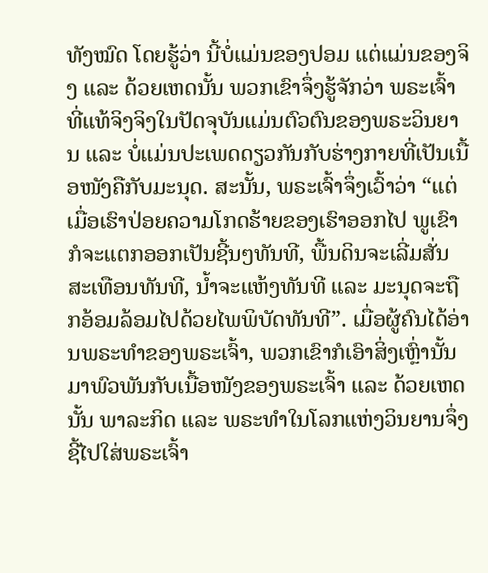ທັງໝົດ ໂດຍຮູ້ວ່າ ນີ້ບໍ່ແມ່ນຂອງປອມ ແຕ່ແມ່ນຂອງຈິງ ແລະ ດ້ວຍເຫດນັ້ນ ພວກເຂົາຈຶ່ງຮູ້ຈັກວ່າ ພຣະເຈົ້າທີ່ແທ້ຈິງຈິງໃນປັດຈຸບັນແມ່ນຕົວຕົນຂອງພຣະວິນຍານ ແລະ ບໍ່ແມ່ນປະເພດດຽວກັນກັບຮ່າງກາຍທີ່ເປັນເນື້ອໜັງຄືກັບມະນຸດ. ສະນັ້ນ, ພຣະເຈົ້າຈຶ່ງເວົ້າວ່າ “ແຕ່ເມື່ອເຮົາປ່ອຍຄວາມໂກດຮ້າຍຂອງເຮົາອອກໄປ ພູເຂົາກໍຈະແຕກອອກເປັນຊີ້ນໆທັນທີ, ພື້ນດິນຈະເລີ່ມສັ່ນສະເທືອນທັນທີ, ນໍ້າຈະແຫ້ງທັນທີ ແລະ ມະນຸດຈະຖືກອ້ອມລ້ອມໄປດ້ວຍໄພພິບັດທັນທີ”. ເມື່ອຜູ້ຄົນໄດ້ອ່ານພຣະທໍາຂອງພຣະເຈົ້າ, ພວກເຂົາກໍເອົາສິ່ງເຫຼົ່ານັ້ນມາພົວພັນກັບເນື້ອໜັງຂອງພຣະເຈົ້າ ແລະ ດ້ວຍເຫດນັ້ນ ພາລະກິດ ແລະ ພຣະທໍາໃນໂລກແຫ່ງວິນຍານຈຶ່ງຊີ້ໄປໃສ່ພຣະເຈົ້າ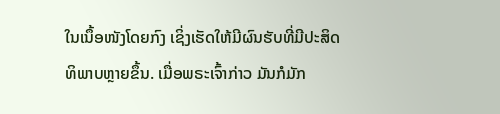ໃນເນຶ້ອໜັງໂດຍກົງ ເຊິ່ງເຮັດໃຫ້ມີຜົນຮັບທີ່ມີປະສິດທິພາບຫຼາຍຂຶ້ນ. ເມື່ອພຣະເຈົ້າກ່າວ ມັນກໍມັກ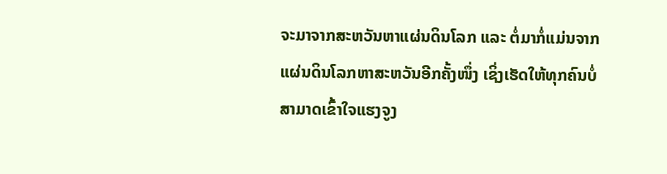ຈະມາຈາກສະຫວັນຫາແຜ່ນດິນໂລກ ແລະ ຕໍ່ມາກໍ່ແມ່ນຈາກແຜ່ນດິນໂລກຫາສະຫວັນອີກຄັ້ງໜຶ່ງ ເຊິ່ງເຮັດໃຫ້ທຸກຄົນບໍ່ສາມາດເຂົ້າໃຈແຮງຈູງ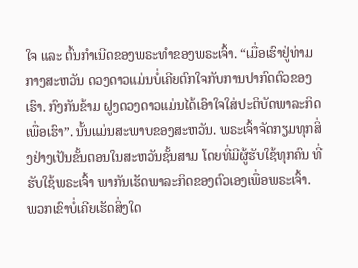ໃຈ ແລະ ຕົ້ນກໍາເນີດຂອງພຣະທໍາຂອງພຣະເຈົ້າ. “ເມື່ອເຮົາຢູ່ທ່າມກາງສະຫວັນ ດວງດາວແມ່ນບໍ່ເຄີຍຕົກໃຈກັບການປາກົດຕົວຂອງເຮົາ. ກົງກັນຂ້າມ ຝູງດວງດາວແມ່ນໄດ້ເອົາໃຈໃສ່ປະຕິບັດພາລະກິດເພື່ອເຮົາ”. ນັ້ນແມ່ນສະພາບຂອງສະຫວັນ. ພຣະເຈົ້າຈັດກຽມທຸກສິ່ງຢ່າງເປັນຂັ້ນຕອນໃນສະຫວັນຊັ້ນສາມ ໂດຍທີ່ມີຜູ້ຮັບໃຊ້ທຸກຄົນ ທີ່ຮັບໃຊ້ພຣະເຈົ້າ ພາກັນເຮັດພາລະກິດຂອງຕົວເອງເພື່ອພຣະເຈົ້າ. ພວກເຂົາບໍ່ເຄີຍເຮັດສິ່ງໃດ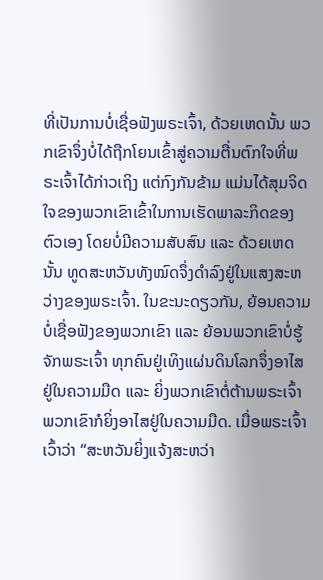ທີ່ເປັນການບໍ່ເຊື່ອຟັງພຣະເຈົ້າ, ດ້ວຍເຫດນັ້ນ ພວກເຂົາຈຶ່ງບໍ່ໄດ້ຖືກໂຍນເຂົ້າສູ່ຄວາມຕື່ນຕົກໃຈທີ່ພຣະເຈົ້າໄດ້ກ່າວເຖິງ ແຕ່ກົງກັນຂ້າມ ແມ່ນໄດ້ສຸມຈິດໃຈຂອງພວກເຂົາເຂົ້າໃນການເຮັດພາລະກິດຂອງຕົວເອງ ໂດຍບໍ່ມີຄວາມສັບສົນ ແລະ ດ້ວຍເຫດນັ້ນ ທູດສະຫວັນທັງໝົດຈຶ່ງດໍາລົງຢູ່ໃນແສງສະຫວ່າງຂອງພຣະເຈົ້າ. ໃນຂະນະດຽວກັນ, ຍ້ອນຄວາມບໍ່ເຊື່ອຟັງຂອງພວກເຂົາ ແລະ ຍ້ອນພວກເຂົາບໍ່ຮູ້ຈັກພຣະເຈົ້າ ທຸກຄົນຢູ່ເທິງແຜ່ນດິນໂລກຈຶ່ງອາໄສຢູ່ໃນຄວາມມືດ ແລະ ຍິ່ງພວກເຂົາຕໍ່ຕ້ານພຣະເຈົ້າ ພວກເຂົາກໍຍິ່ງອາໄສຢູ່ໃນຄວາມມືດ. ເມື່ອພຣະເຈົ້າເວົ້າວ່າ “ສະຫວັນຍິ່ງແຈ້ງສະຫວ່າ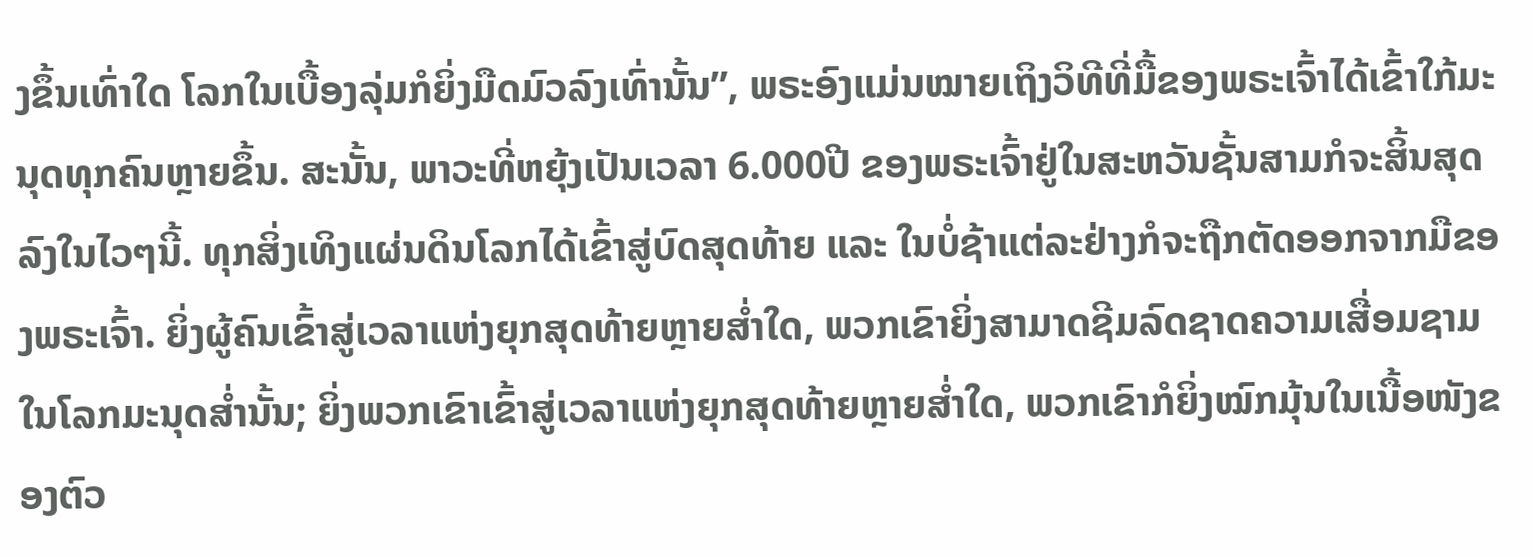ງຂຶ້ນເທົ່າໃດ ໂລກໃນເບື້ອງລຸ່ມກໍຍິ່ງມືດມົວລົງເທົ່ານັ້ນ”, ພຣະອົງແມ່ນໝາຍເຖິງວິທີທີ່ມື້ຂອງພຣະເຈົ້າໄດ້ເຂົ້າໃກ້ມະນຸດທຸກຄົນຫຼາຍຂຶ້ນ. ສະນັ້ນ, ພາວະທີ່ຫຍຸ້ງເປັນເວລາ 6.000ປີ ຂອງພຣະເຈົ້າຢູ່ໃນສະຫວັນຊັ້ນສາມກໍຈະສິ້ນສຸດລົງໃນໄວໆນີ້. ທຸກສິ່ງເທິງແຜ່ນດິນໂລກໄດ້ເຂົ້າສູ່ບົດສຸດທ້າຍ ແລະ ໃນບໍ່ຊ້າແຕ່ລະຢ່າງກໍຈະຖືກຕັດອອກຈາກມືຂອງພຣະເຈົ້າ. ຍິ່ງຜູ້ຄົນເຂົ້າສູ່ເວລາແຫ່ງຍຸກສຸດທ້າຍຫຼາຍສໍ່າໃດ, ພວກເຂົາຍິ່ງສາມາດຊີມລົດຊາດຄວາມເສື່ອມຊາມໃນໂລກມະນຸດສ່ຳນັ້ນ; ຍິ່ງພວກເຂົາເຂົ້າສູ່ເວລາແຫ່ງຍຸກສຸດທ້າຍຫຼາຍສໍ່າໃດ, ພວກເຂົາກໍຍິ່ງໝົກມຸ້ນໃນເນື້ອໜັງຂອງຕົວ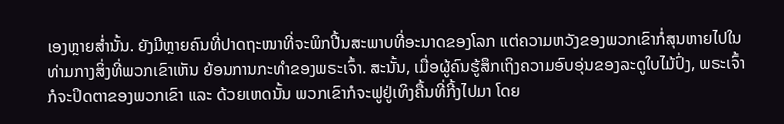ເອງຫຼາຍສ່ຳນັ້ນ. ຍັງມີຫຼາຍຄົນທີ່ປາດຖະໜາທີ່ຈະພິກປີ້ນສະພາບທີ່ອະນາດຂອງໂລກ ແຕ່ຄວາມຫວັງຂອງພວກເຂົາກໍ່ສຸນຫາຍໄປໃນທ່າມກາງສິ່ງທີ່ພວກເຂົາເຫັນ ຍ້ອນການກະທໍາຂອງພຣະເຈົ້າ. ສະນັ້ນ, ເມື່ອຜູ້ຄົນຮູ້ສຶກເຖິງຄວາມອົບອຸ່ນຂອງລະດູໃບໄມ້ປົ່ງ, ພຣະເຈົ້າກໍຈະປິດຕາຂອງພວກເຂົາ ແລະ ດ້ວຍເຫດນັ້ນ ພວກເຂົາກໍຈະຟູຢູ່ເທິງຄື້ນທີ່ກີ້ງໄປມາ ໂດຍ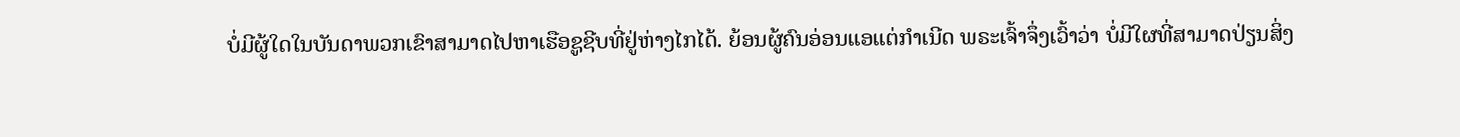ບໍ່ມີຜູ້ໃດໃນບັນດາພວກເຂົາສາມາດໄປຫາເຮືອຊູຊີບທີ່ຢູ່ຫ່າງໄກໄດ້. ຍ້ອນຜູ້ຄົນອ່ອນແອແຕ່ກໍາເນີດ ພຣະເຈົ້າຈຶ່ງເວົ້າວ່າ ບໍ່ມີໃຜທີ່ສາມາດປ່ຽນສິ່ງ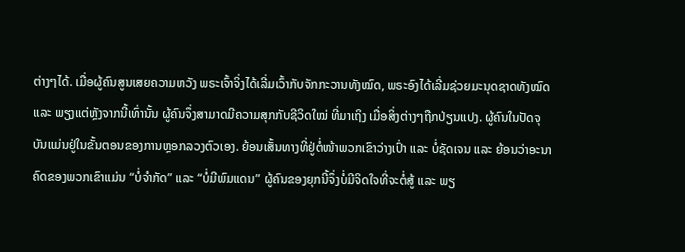ຕ່າງໆໄດ້. ເມື່ອຜູ້ຄົນສູນເສຍຄວາມຫວັງ ພຣະເຈົ້າຈິ່ງໄດ້ເລີ່ມເວົ້າກັບຈັກກະວານທັງໝົດ, ພຣະອົງໄດ້ເລີ່ມຊ່ວຍມະນຸດຊາດທັງໝົດ ແລະ ພຽງແຕ່ຫຼັງຈາກນີ້ເທົ່ານັ້ນ ຜູ້ຄົນຈຶ່ງສາມາດມີຄວາມສຸກກັບຊີວິດໃໝ່ ທີ່ມາເຖິງ ເມື່ອສິ່ງຕ່າງໆຖືກປ່ຽນແປງ. ຜູ້ຄົນໃນປັດຈຸບັນແມ່ນຢູ່ໃນຂັ້ນຕອນຂອງການຫຼອກລວງຕົວເອງ. ຍ້ອນເສັ້ນທາງທີ່ຢູ່ຕໍ່ໜ້າພວກເຂົາວ່າງເປົ່າ ແລະ ບໍ່ຊັດເຈນ ແລະ ຍ້ອນວ່າອະນາຄົດຂອງພວກເຂົາແມ່ນ “ບໍ່ຈໍາກັດ” ແລະ “ບໍ່ມີພົມແດນ” ຜູ້ຄົນຂອງຍຸກນີ້ຈຶ່ງບໍ່ມີຈິດໃຈທີ່ຈະຕໍ່ສູ້ ແລະ ພຽ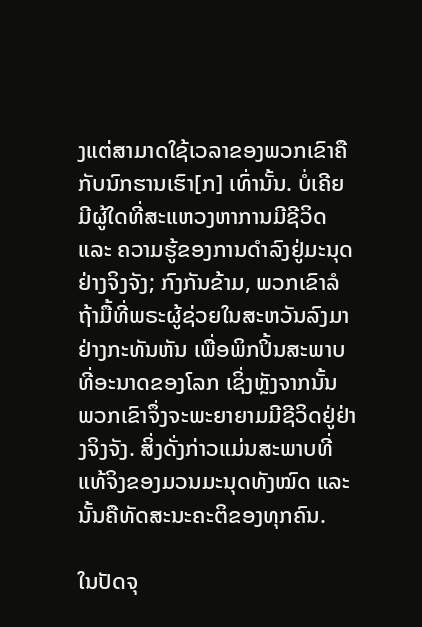ງແຕ່ສາມາດໃຊ້ເວລາຂອງພວກເຂົາຄືກັບນົກຮານເຮົາ[ກ] ເທົ່ານັ້ນ. ບໍ່ເຄີຍມີຜູ້ໃດທີ່ສະແຫວງຫາການມີຊີວິດ ແລະ ຄວາມຮູ້ຂອງການດຳລົງຢູ່ມະນຸດຢ່າງຈິງຈັງ; ກົງກັນຂ້າມ, ພວກເຂົາລໍຖ້າມື້ທີ່ພຣະຜູ້ຊ່ວຍໃນສະຫວັນລົງມາຢ່າງກະທັນຫັນ ເພື່ອພິກປິ້ນສະພາບທີ່ອະນາດຂອງໂລກ ເຊິ່ງຫຼັງຈາກນັ້ນ ພວກເຂົາຈຶ່ງຈະພະຍາຍາມມີຊີວິດຢູ່ຢ່າງຈິງຈັງ. ສິ່ງດັ່ງກ່າວແມ່ນສະພາບທີ່ແທ້ຈິງຂອງມວນມະນຸດທັງໝົດ ແລະ ນັ້ນຄືທັດສະນະຄະຕິຂອງທຸກຄົນ.

ໃນປັດຈຸ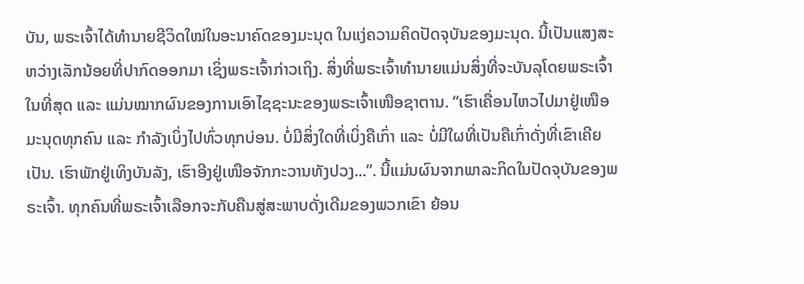ບັນ, ພຣະເຈົ້າໄດ້ທໍານາຍຊີວິດໃໝ່ໃນອະນາຄົດຂອງມະນຸດ ໃນແງ່ຄວາມຄິດປັດຈຸບັນຂອງມະນຸດ. ນີ້ເປັນແສງສະຫວ່າງເລັກນ້ອຍທີ່ປາກົດອອກມາ ເຊິ່ງພຣະເຈົ້າກ່າວເຖິງ. ສິ່ງທີ່ພຣະເຈົ້າທໍານາຍແມ່ນສິ່ງທີ່ຈະບັນລຸໂດຍພຣະເຈົ້າໃນທີ່ສຸດ ແລະ ແມ່ນໝາກຜົນຂອງການເອົາໄຊຊະນະຂອງພຣະເຈົ້າເໜືອຊາຕານ. “ເຮົາເຄື່ອນໄຫວໄປມາຢູ່ເໜືອມະນຸດທຸກຄົນ ແລະ ກໍາລັງເບິ່ງໄປທົ່ວທຸກບ່ອນ. ບໍ່ມີສິ່ງໃດທີ່ເບິ່ງຄືເກົ່າ ແລະ ບໍ່ມີໃຜທີ່ເປັນຄືເກົ່າດັ່ງທີ່ເຂົາເຄີຍເປັນ. ເຮົາພັກຢູ່ເທິງບັນລັງ, ເຮົາອີງຢູ່ເໜືອຈັກກະວານທັງປວງ...”. ນີ້ແມ່ນຜົນຈາກພາລະກິດໃນປັດຈຸບັນຂອງພຣະເຈົ້າ. ທຸກຄົນທີ່ພຣະເຈົ້າເລືອກຈະກັບຄືນສູ່ສະພາບດັ່ງເດີມຂອງພວກເຂົາ ຍ້ອນ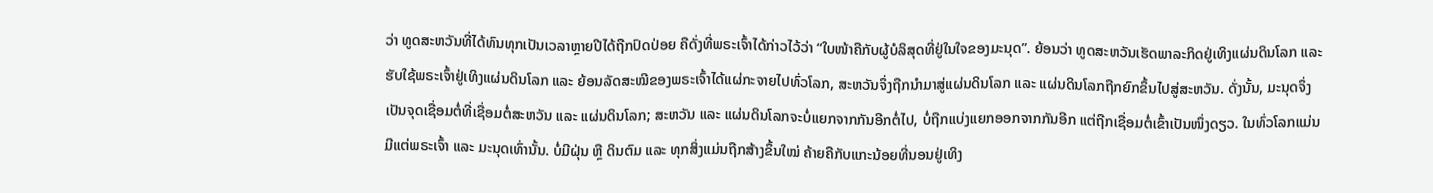ວ່າ ທູດສະຫວັນທີ່ໄດ້ທົນທຸກເປັນເວລາຫຼາຍປີໄດ້ຖືກປົດປ່ອຍ ຄືດັ່ງທີ່ພຣະເຈົ້າໄດ້ກ່າວໄວ້ວ່າ “ໃບໜ້າຄືກັບຜູ້ບໍລິສຸດທີ່ຢູ່ໃນໃຈຂອງມະນຸດ”. ຍ້ອນວ່າ ທູດສະຫວັນເຮັດພາລະກິດຢູ່ເທິງແຜ່ນດິນໂລກ ແລະ ຮັບໃຊ້ພຣະເຈົ້າຢູ່ເທິງແຜ່ນດິນໂລກ ແລະ ຍ້ອນລັດສະໝີຂອງພຣະເຈົ້າໄດ້ແຜ່ກະຈາຍໄປທົ່ວໂລກ, ສະຫວັນຈຶ່ງຖືກນໍາມາສູ່ແຜ່ນດິນໂລກ ແລະ ແຜ່ນດິນໂລກຖືກຍົກຂຶ້ນໄປສູ່ສະຫວັນ. ດັ່ງນັ້ນ, ມະນຸດຈຶ່ງເປັນຈຸດເຊື່ອມຕໍ່ທີ່ເຊື່ອມຕໍ່ສະຫວັນ ແລະ ແຜ່ນດິນໂລກ; ສະຫວັນ ແລະ ແຜ່ນດິນໂລກຈະບໍ່ແຍກຈາກກັນອີກຕໍ່ໄປ, ບໍ່ຖືກແບ່ງແຍກອອກຈາກກັນອີກ ແຕ່ຖືກເຊື່ອມຕໍ່ເຂົ້າເປັນໜຶ່ງດຽວ. ໃນທົ່ວໂລກແມ່ນມີແຕ່ພຣະເຈົ້າ ແລະ ມະນຸດເທົ່ານັ້ນ. ບໍ່ມີຝຸ່ນ ຫຼື ດິນຕົມ ແລະ ທຸກສິ່ງແມ່ນຖືກສ້າງຂຶ້ນໃໝ່ ຄ້າຍຄືກັບແກະນ້ອຍທີ່ນອນຢູ່ເທິງ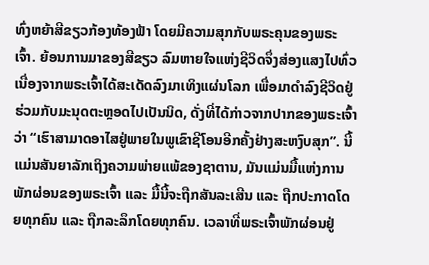ທົ່ງຫຍ້າສີຂຽວກ້ອງທ້ອງຟ້າ ໂດຍມີຄວາມສຸກກັບພຣະຄຸນຂອງພຣະເຈົ້າ. ຍ້ອນການມາຂອງສີຂຽວ ລົມຫາຍໃຈແຫ່ງຊີວິດຈຶ່ງສ່ອງແສງໄປທົ່ວ ເນື່ອງຈາກພຣະເຈົ້າໄດ້ສະເດັດລົງມາເທິງແຜ່ນໂລກ ເພື່ອມາດໍາລົງຊີວິດຢູ່ຮ່ວມກັບມະນຸດຕະຫຼອດໄປເປັນນິດ, ດັ່ງທີ່ໄດ້ກ່າວຈາກປາກຂອງພຣະເຈົ້າວ່າ “ເຮົາສາມາດອາໄສຢູ່ພາຍໃນພູເຂົາຊີໂອນອີກຄັ້ງຢ່າງສະຫງົບສຸກ”. ນີ້ແມ່ນສັນຍາລັກເຖິງຄວາມພ່າຍແພ້ຂອງຊາຕານ, ມັນແມ່ນມື້ແຫ່ງການພັກຜ່ອນຂອງພຣະເຈົ້າ ແລະ ມື້ນີ້ຈະຖືກສັນລະເສີນ ແລະ ຖືກປະກາດໂດຍທຸກຄົນ ແລະ ຖືກລະລຶກໂດຍທຸກຄົນ. ເວລາທີ່ພຣະເຈົ້າພັກຜ່ອນຢູ່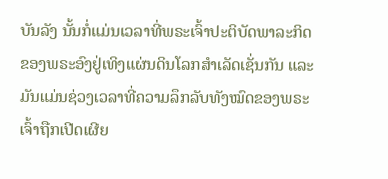ບັນລັງ ນັ້ນກໍ່ແມ່ນເວລາທີ່ພຣະເຈົ້າປະຕິບັດພາລະກິດຂອງພຣະອົງຢູ່ເທິງແຜ່ນດິນໂລກສໍາເລັດເຊັ່ນກັນ ແລະ ມັນແມ່ນຊ່ວງເວລາທີ່ຄວາມລຶກລັບທັງໝົດຂອງພຣະເຈົ້າຖືກເປີດເຜີຍ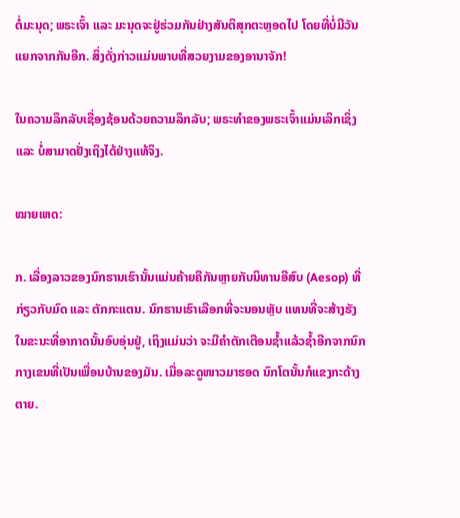ຕໍ່ມະນຸດ; ພຣະເຈົ້າ ແລະ ມະນຸດຈະຢູ່ຮ່ວມກັນຢ່າງສັນຕິສຸກຕະຫຼອດໄປ ໂດຍທີ່ບໍ່ມີວັນແຍກຈາກກັນອີກ. ສິ່ງດັ່ງກ່າວແມ່ນພາບທີ່ສວຍງາມຂອງອານາຈັກ!

ໃນຄວາມລຶກລັບເຊື່ອງຊ້ອນດ້ວຍຄວາມລຶກລັບ; ພຣະທໍາຂອງພຣະເຈົ້າແມ່ນເລິກເຊິ່ງ ແລະ ບໍ່ສາມາດຢັ່ງເຖິງໄດ້ຢ່າງແທ້ຈິງ.

ໝາຍເຫດ:

ກ. ເລື່ອງລາວຂອງນົກຮານເຮົານັ້ນແມ່ນຄ້າຍຄືກັນຫຼາຍກັບນິທານອີສົບ (Aesop) ທີ່ກ່ຽວກັບມົດ ແລະ ຕັກກະແຕນ. ນົກຮານເຮົາເລືອກທີ່ຈະນອນຫຼັບ ແທນທີ່ຈະສ້າງຮັງໃນຂະນະທີ່ອາກາດນັ້ນອົບອຸ່ນຢູ່, ເຖິງແມ່ນວ່າ ຈະມີຄໍາຕັກເຕືອນຊໍ້າແລ້ວຊໍ້າອີກຈາກນົກກາງເຂນທີ່ເປັນເພື່ອນບ້ານຂອງມັນ. ເມື່ອລະດູໜາວມາຮອດ ນົກໂຕນັ້ນກໍແຂງກະດ້າງຕາຍ.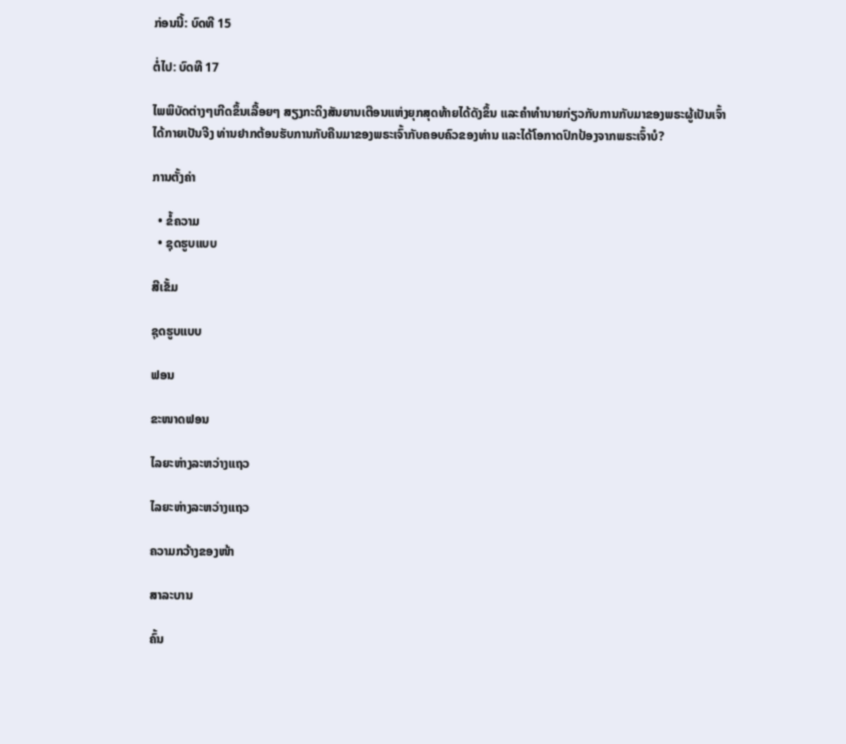ກ່ອນນີ້: ບົດທີ 15

ຕໍ່ໄປ: ບົດທີ 17

ໄພພິບັດຕ່າງໆເກີດຂຶ້ນເລື້ອຍໆ ສຽງກະດິງສັນຍານເຕືອນແຫ່ງຍຸກສຸດທ້າຍໄດ້ດັງຂຶ້ນ ແລະຄໍາທໍານາຍກ່ຽວກັບການກັບມາຂອງພຣະຜູ້ເປັນເຈົ້າໄດ້ກາຍເປັນຈີງ ທ່ານຢາກຕ້ອນຮັບການກັບຄືນມາຂອງພຣະເຈົ້າກັບຄອບຄົວຂອງທ່ານ ແລະໄດ້ໂອກາດປົກປ້ອງຈາກພຣະເຈົ້າບໍ?

ການຕັ້ງຄ່າ

  • ຂໍ້ຄວາມ
  • ຊຸດຮູບແບບ

ສີເຂັ້ມ

ຊຸດຮູບແບບ

ຟອນ

ຂະໜາດຟອນ

ໄລຍະຫ່າງລະຫວ່າງແຖວ

ໄລຍະຫ່າງລະຫວ່າງແຖວ

ຄວາມກວ້າງຂອງໜ້າ

ສາລະບານ

ຄົ້ນ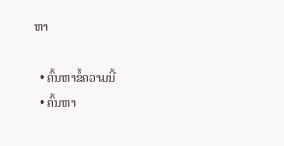ຫາ

  • ຄົ້ນຫາຂໍ້ຄວາມນີ້
  • ຄົ້ນຫາ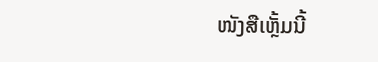ໜັງສືເຫຼັ້ມນີ້